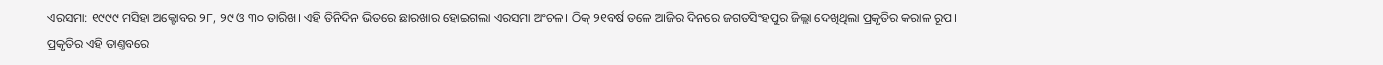ଏରସମା: ୧୯୯୯ ମସିହା ଅକ୍ଟୋବର ୨୮, ୨୯ ଓ ୩୦ ତାରିଖ। ଏହି ତିନିଦିନ ଭିତରେ ଛାରଖାର ହୋଇଗଲା ଏରସମା ଅଂଚଳ। ଠିକ୍ ୨୧ବର୍ଷ ତଳେ ଆଜିର ଦିନରେ ଜଗତସିଂହପୁର ଜିଲ୍ଲା ଦେଖିଥିଲା ପ୍ରକୃତିର କରାଳ ରୂପ। ପ୍ରକୃତିର ଏହି ତାଣ୍ତବରେ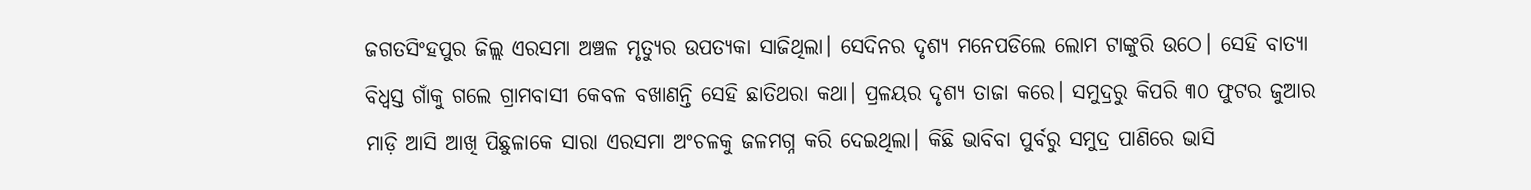ଜଗତସିଂହପୁର ଜିଲ୍ଲ ଏରସମା ଅଞ୍ଚଳ ମୃତ୍ୟୁର ଉପତ୍ୟକା ସାଜିଥିଲା। ସେଦିନର ଦୃଶ୍ୟ ମନେପଡିଲେ ଲୋମ ଟାଙ୍କୁରି ଉଠେ। ସେହି ବାତ୍ୟା ବିଧ୍ବସ୍ତ ଗାଁକୁ ଗଲେ ଗ୍ରାମବାସୀ କେବଳ ବଖାଣନ୍ତି ସେହି ଛାତିଥରା କଥା। ପ୍ରଳୟର ଦୃଶ୍ୟ ତାଜା କରେ। ସମୁଦ୍ରରୁ କିପରି ୩୦ ଫୁଟର ଜୁଆର ମାଡ଼ି ଆସି ଆଖି ପିଛୁଳାକେ ସାରା ଏରସମା ଅଂଚଳକୁ ଜଳମଗ୍ନ କରି ଦେଇଥିଲା। କିଛି ଭାବିବା ପୁର୍ବରୁ ସମୁଦ୍ର ପାଣିରେ ଭାସି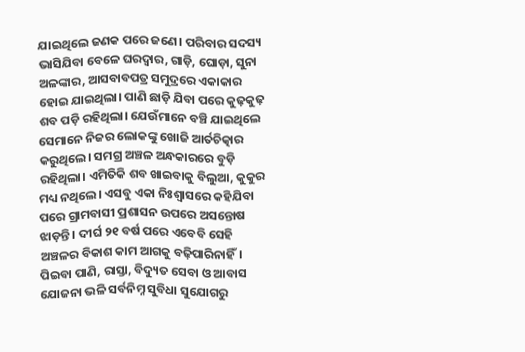ଯାଇଥିଲେ ଜଣକ ପରେ ଜଣେ। ପରିବାର ସଦସ୍ୟ ଭାସିଯିବା ବେଳେ ଘରଦ୍ବାର, ଗାଡ଼ି, ଘୋଡ଼ା, ସୁନା ଅଳଙ୍କାର, ଆସବାବପତ୍ର ସମୁଦ୍ରରେ ଏକାକାର ହୋଇ ଯାଇଥିଲା। ପାଣି ଛାଡ଼ି ଯିବା ପରେ କୁଢ଼କୁଢ଼ ଶବ ପଡ଼ି ରହିଥିଲା। ଯେଉଁମାନେ ବଞ୍ଚି ଯାଇଥିଲେ ସେମାନେ ନିଜର ଲୋକଙ୍କୁ ଖୋଜି ଆର୍ତଚିତ୍କାର କରୁଥିଲେ। ସମଗ୍ର ଅଞ୍ଚଳ ଅନ୍ଧକାରରେ ବୁଡ଼ି ରହିଥିଲା। ଏମିତିକି ଶବ ଖାଇବାକୁ ବିଲୁଆ, କୁକୁର ମଧ୍ୟ ନଥିଲେ। ଏସବୁ ଏକା ନିଃଶ୍ବାସରେ କହିଯିବା ପରେ ଗ୍ରାମବାସୀ ପ୍ରଶାସନ ଉପରେ ଅସନ୍ତୋଷ ଝାଡ଼ନ୍ତି । ଦୀର୍ଘ ୨୧ ବର୍ଷ ପରେ ଏବେବି ସେହି ଅଞ୍ଚଳର ବିକାଶ କାମ ଆଗକୁ ବଢ଼ିପାରିନାହିଁ। ପିଇବା ପାଣି, ରାସ୍ତା, ବିଦ୍ୟୁତ ସେବା ଓ ଆବାସ ଯୋଜନା ଭଳି ସର୍ବନିମ୍ନ ସୁବିଧା ସୁଯୋଗରୁ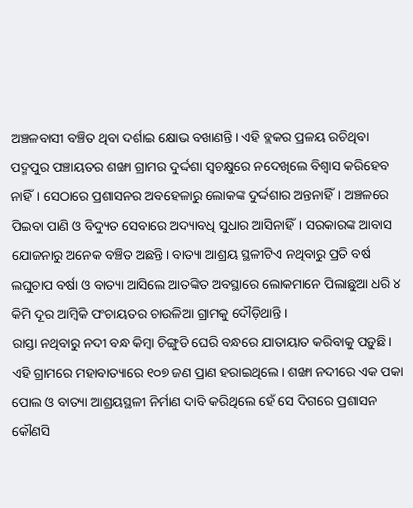ଅଞ୍ଚଳବାସୀ ବଞ୍ଚିତ ଥିବା ଦର୍ଶାଇ କ୍ଷୋଭ ବଖାଣନ୍ତି। ଏହି ବ୍ଲକର ପ୍ରଳୟ ରଚିଥିବା ପଦ୍ମପୁର ପଞ୍ଚାୟତର ଶଙ୍ଖା ଗ୍ରାମର ଦୁର୍ଦ୍ଦଶା ସ୍ବଚକ୍ଷୁରେ ନଦେଖିଲେ ବିଶ୍ବାସ କରିହେବ ନାହିଁ। ସେଠାରେ ପ୍ରଶାସନର ଅବହେଳାରୁ ଲୋକଙ୍କ ଦୁର୍ଦ୍ଦଶାର ଅନ୍ତନାହିଁ। ଅଞ୍ଚଳରେ ପିଇବା ପାଣି ଓ ବିଦ୍ୟୁତ ସେବାରେ ଅଦ୍ୟାବଧି ସୁଧାର ଆସିନାହିଁ। ସରକାରଙ୍କ ଆବାସ ଯୋଜନାରୁ ଅନେକ ବଞ୍ଚିତ ଅଛନ୍ତି। ବାତ୍ୟା ଆଶ୍ରୟ ସ୍ଥଳୀଟିଏ ନଥିବାରୁ ପ୍ରତି ବର୍ଷ ଲଘୁଚାପ ବର୍ଷା ଓ ବାତ୍ୟା ଆସିଲେ ଆତଙ୍କିତ ଅବସ୍ଥାରେ ଲୋକମାନେ ପିଲାଛୁଆ ଧରି ୪ କିମି ଦୂର ଆମ୍ବିକି ପଂଚାୟତର ଚାଉଳିଆ ଗ୍ରାମକୁ ଦୌଡ଼ିଥାନ୍ତି।
ରାସ୍ତା ନଥିବାରୁ ନଦୀ ବନ୍ଧ କିମ୍ବା ଚିଙ୍ଗୁଡି ଘେରି ବନ୍ଧରେ ଯାତାୟାତ କରିବାକୁ ପଡ଼ୁଛି। ଏହି ଗ୍ରାମରେ ମହାବାତ୍ୟାରେ ୧୦୭ ଜଣ ପ୍ରାଣ ହରାଇଥିଲେ। ଶଙ୍ଖା ନଦୀରେ ଏକ ପକା ପୋଲ ଓ ବାତ୍ୟା ଆଶ୍ରୟସ୍ଥଳୀ ନିର୍ମାଣ ଦାବି କରିଥିଲେ ହେଁ ସେ ଦିଗରେ ପ୍ରଶାସନ କୌଣସି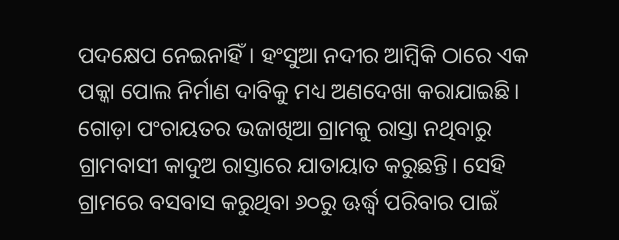ପଦକ୍ଷେପ ନେଇନାହିଁ। ହଂସୁଆ ନଦୀର ଆମ୍ବିକି ଠାରେ ଏକ ପକ୍କା ପୋଲ ନିର୍ମାଣ ଦାବିକୁ ମଧ୍ୟ ଅଣଦେଖା କରାଯାଇଛି। ଗୋଡ଼ା ପଂଚାୟତର ଭଜାଖିଆ ଗ୍ରାମକୁ ରାସ୍ତା ନଥିବାରୁ ଗ୍ରାମବାସୀ କାଦୁଅ ରାସ୍ତାରେ ଯାତାୟାତ କରୁଛନ୍ତି। ସେହି ଗ୍ରାମରେ ବସବାସ କରୁଥିବା ୬୦ରୁ ଊର୍ଦ୍ଧ୍ବ ପରିବାର ପାଇଁ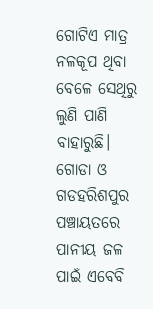ଗୋଟିଏ ମାତ୍ର ନଳକୂପ ଥିବା ବେଳେ ସେଥିରୁ ଲୁଣି ପାଣି ବାହାରୁଛି। ଗୋଡା ଓ ଗଡହରିଶପୁର ପଞ୍ଚାୟତରେ ପାନୀୟ ଜଳ ପାଇଁ ଏବେବି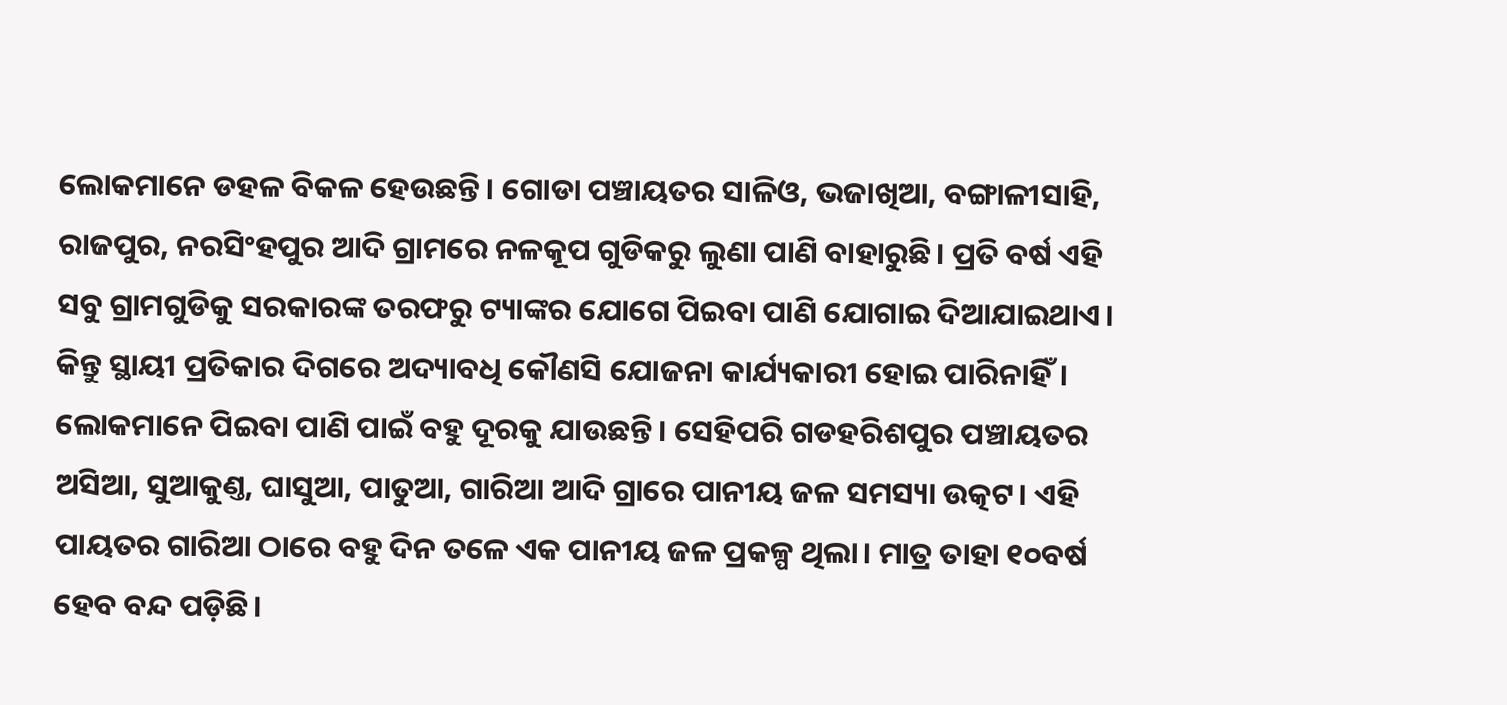ଲୋକମାନେ ଡହଳ ବିକଳ ହେଉଛନ୍ତି। ଗୋଡା ପଞ୍ଚାୟତର ସାଳିଓ, ଭଜାଖିଆ, ବଙ୍ଗାଳୀସାହି, ରାଜପୁର, ନରସିଂହପୁର ଆଦି ଗ୍ରାମରେ ନଳକୂପ ଗୁଡିକରୁ ଲୁଣା ପାଣି ବାହାରୁଛି। ପ୍ରତି ବର୍ଷ ଏହି ସବୁ ଗ୍ରାମଗୁଡିକୁ ସରକାରଙ୍କ ତରଫରୁ ଟ୍ୟାଙ୍କର ଯୋଗେ ପିଇବା ପାଣି ଯୋଗାଇ ଦିଆଯାଇଥାଏ। କିନ୍ତୁ ସ୍ଥାୟୀ ପ୍ରତିକାର ଦିଗରେ ଅଦ୍ୟାବଧି କୌଣସି ଯୋଜନା କାର୍ଯ୍ୟକାରୀ ହୋଇ ପାରିନାହିଁ। ଲୋକମାନେ ପିଇବା ପାଣି ପାଇଁ ବହୁ ଦୂରକୁ ଯାଉଛନ୍ତି। ସେହିପରି ଗଡହରିଶପୁର ପଞ୍ଚାୟତର ଅସିଆ, ସୁଆକୁଣ୍ତ, ଘାସୁଆ, ପାତୁଆ, ଗାରିଆ ଆଦି ଗ୍ରାରେ ପାନୀୟ ଜଳ ସମସ୍ୟା ଉତ୍କଟ। ଏହି ପାୟତର ଗାରିଆ ଠାରେ ବହୁ ଦିନ ତଳେ ଏକ ପାନୀୟ ଜଳ ପ୍ରକଳ୍ପ ଥିଲା। ମାତ୍ର ତାହା ୧୦ବର୍ଷ ହେବ ବନ୍ଦ ପଡ଼ିଛି।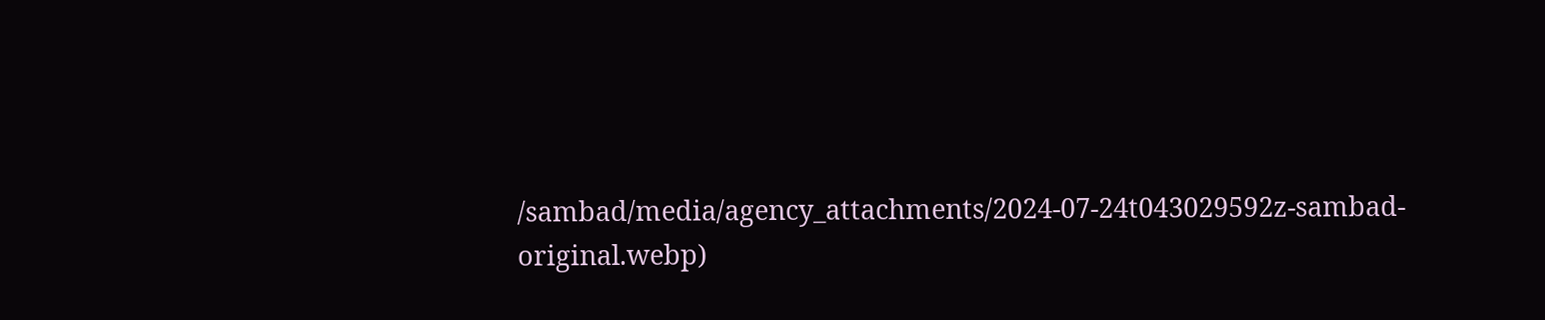/sambad/media/agency_attachments/2024-07-24t043029592z-sambad-original.webp)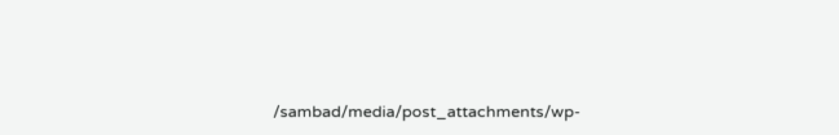/sambad/media/post_attachments/wp-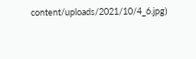content/uploads/2021/10/4_6.jpg)